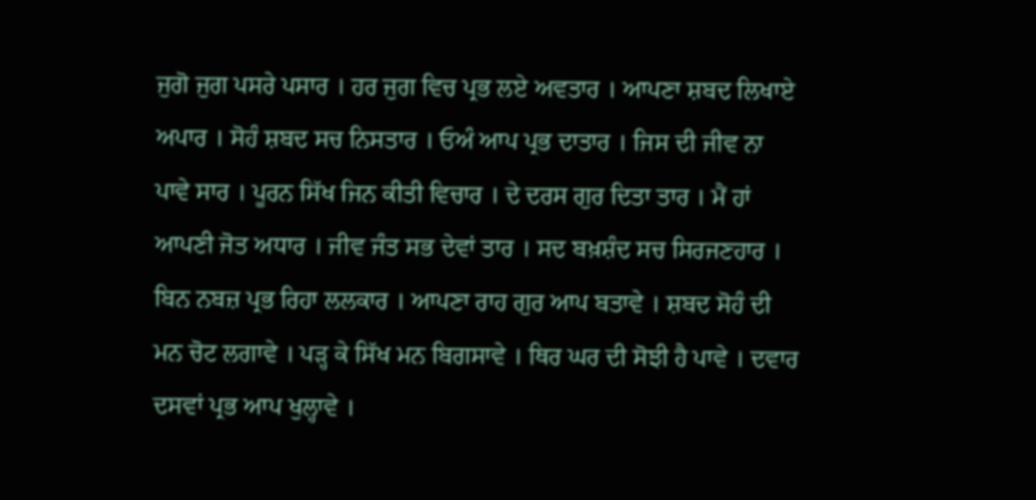ਜੁਗੋ ਜੁਗ ਪਸਰੇ ਪਸਾਰ । ਹਰ ਜੁਗ ਵਿਚ ਪ੍ਰਭ ਲਏ ਅਵਤਾਰ । ਆਪਣਾ ਸ਼ਬਦ ਲਿਖਾਏ ਅਪਾਰ । ਸੋਹੰ ਸ਼ਬਦ ਸਚ ਨਿਸਤਾਰ । ਓਅੰ ਆਪ ਪ੍ਰਭ ਦਾਤਾਰ । ਜਿਸ ਦੀ ਜੀਵ ਨਾ ਪਾਵੇ ਸਾਰ । ਪੂਰਨ ਸਿੱਖ ਜਿਨ ਕੀਤੀ ਵਿਚਾਰ । ਦੇ ਦਰਸ ਗੁਰ ਦਿਤਾ ਤਾਰ । ਮੈਂ ਹਾਂ ਆਪਣੀ ਜੋਤ ਅਧਾਰ । ਜੀਵ ਜੰਤ ਸਭ ਦੇਵਾਂ ਤਾਰ । ਸਦ ਬਖ਼ਸ਼ੰਦ ਸਚ ਸਿਰਜਣਹਾਰ । ਬਿਨ ਨਬਜ਼ ਪ੍ਰਭ ਰਿਹਾ ਲਲਕਾਰ । ਆਪਣਾ ਰਾਹ ਗੁਰ ਆਪ ਬਤਾਵੇ । ਸ਼ਬਦ ਸੋਹੰ ਦੀ ਮਨ ਚੋਟ ਲਗਾਵੇ । ਪੜ੍ਹ ਕੇ ਸਿੱਖ ਮਨ ਬਿਗਸਾਵੇ । ਥਿਰ ਘਰ ਦੀ ਸੋਝੀ ਹੈ ਪਾਵੇ । ਦਵਾਰ ਦਸਵਾਂ ਪ੍ਰਭ ਆਪ ਖੁਲ੍ਹਾਵੇ ।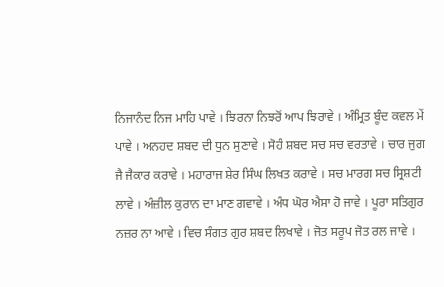ਨਿਜਾਨੰਦ ਨਿਜ ਮਾਹਿ ਪਾਵੇ । ਝਿਰਨਾ ਨਿਝਰੋਂ ਆਪ ਝਿਰਾਵੇ । ਅੰਮ੍ਰਿਤ ਬੂੰਦ ਕਵਲ ਮੇਂ ਪਾਵੇ । ਅਨਹਦ ਸ਼ਬਦ ਦੀ ਧੁਨ ਸੁਣਾਵੇ । ਸੋਹੰ ਸ਼ਬਦ ਸਚ ਸਚ ਵਰਤਾਵੇ । ਚਾਰ ਜੁਗ ਜੈ ਜੈਕਾਰ ਕਰਾਵੇ । ਮਹਾਰਾਜ ਸ਼ੇਰ ਸਿੰਘ ਲਿਖਤ ਕਰਾਵੇ । ਸਚ ਮਾਰਗ ਸਚ ਸ੍ਰਿਸ਼ਟੀ ਲਾਵੇ । ਅੰਜ਼ੀਲ ਕੁਰਾਨ ਦਾ ਮਾਣ ਗਵਾਵੇ । ਅੰਧ ਘੋਰ ਐਸਾ ਹੋ ਜਾਵੇ । ਪੂਰਾ ਸਤਿਗੁਰ ਨਜ਼ਰ ਨਾ ਆਵੇ । ਵਿਚ ਸੰਗਤ ਗੁਰ ਸ਼ਬਦ ਲਿਖਾਵੇ । ਜੋਤ ਸਰੂਪ ਜੋਤ ਰਲ ਜਾਵੇ ।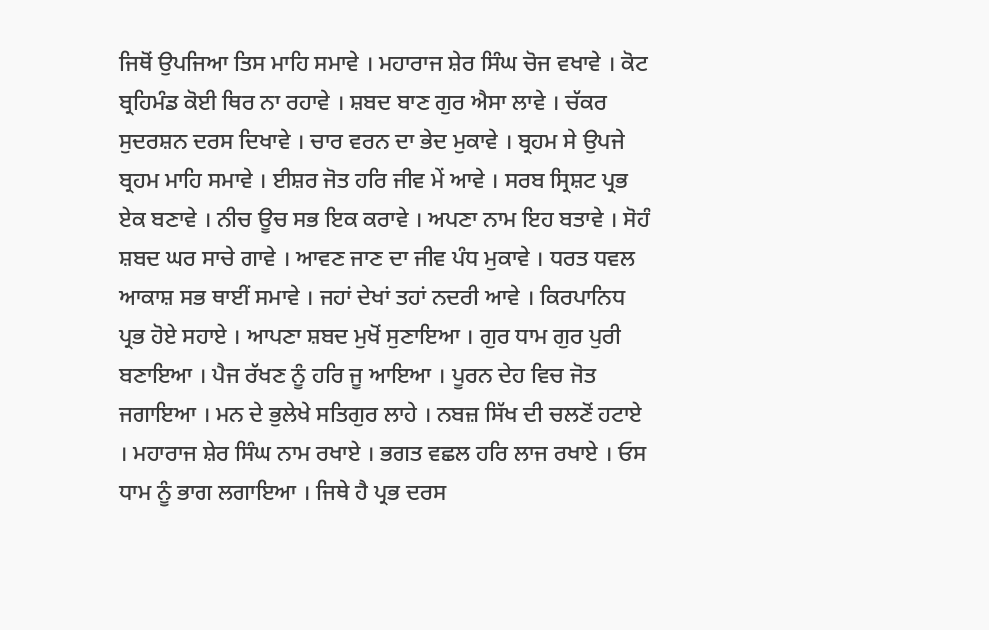ਜਿਥੋਂ ਉਪਜਿਆ ਤਿਸ ਮਾਹਿ ਸਮਾਵੇ । ਮਹਾਰਾਜ ਸ਼ੇਰ ਸਿੰਘ ਚੋਜ ਵਖਾਵੇ । ਕੋਟ ਬ੍ਰਹਿਮੰਡ ਕੋਈ ਥਿਰ ਨਾ ਰਹਾਵੇ । ਸ਼ਬਦ ਬਾਣ ਗੁਰ ਐਸਾ ਲਾਵੇ । ਚੱਕਰ ਸੁਦਰਸ਼ਨ ਦਰਸ ਦਿਖਾਵੇ । ਚਾਰ ਵਰਨ ਦਾ ਭੇਦ ਮੁਕਾਵੇ । ਬ੍ਰਹਮ ਸੇ ਉਪਜੇ ਬ੍ਰਹਮ ਮਾਹਿ ਸਮਾਵੇ । ਈਸ਼ਰ ਜੋਤ ਹਰਿ ਜੀਵ ਮੇਂ ਆਵੇ । ਸਰਬ ਸ੍ਰਿਸ਼ਟ ਪ੍ਰਭ ਏਕ ਬਣਾਵੇ । ਨੀਚ ਊਚ ਸਭ ਇਕ ਕਰਾਵੇ । ਅਪਣਾ ਨਾਮ ਇਹ ਬਤਾਵੇ । ਸੋਹੰ ਸ਼ਬਦ ਘਰ ਸਾਚੇ ਗਾਵੇ । ਆਵਣ ਜਾਣ ਦਾ ਜੀਵ ਪੰਧ ਮੁਕਾਵੇ । ਧਰਤ ਧਵਲ ਆਕਾਸ਼ ਸਭ ਥਾਈਂ ਸਮਾਵੇ । ਜਹਾਂ ਦੇਖਾਂ ਤਹਾਂ ਨਦਰੀ ਆਵੇ । ਕਿਰਪਾਨਿਧ ਪ੍ਰਭ ਹੋਏ ਸਹਾਏ । ਆਪਣਾ ਸ਼ਬਦ ਮੁਖੋਂ ਸੁਣਾਇਆ । ਗੁਰ ਧਾਮ ਗੁਰ ਪੁਰੀ ਬਣਾਇਆ । ਪੈਜ ਰੱਖਣ ਨੂੰ ਹਰਿ ਜੂ ਆਇਆ । ਪੂਰਨ ਦੇਹ ਵਿਚ ਜੋਤ ਜਗਾਇਆ । ਮਨ ਦੇ ਭੁਲੇਖੇ ਸਤਿਗੁਰ ਲਾਹੇ । ਨਬਜ਼ ਸਿੱਖ ਦੀ ਚਲਣੋਂ ਹਟਾਏ । ਮਹਾਰਾਜ ਸ਼ੇਰ ਸਿੰਘ ਨਾਮ ਰਖਾਏ । ਭਗਤ ਵਛਲ ਹਰਿ ਲਾਜ ਰਖਾਏ । ਓਸ ਧਾਮ ਨੂੰ ਭਾਗ ਲਗਾਇਆ । ਜਿਥੇ ਹੈ ਪ੍ਰਭ ਦਰਸ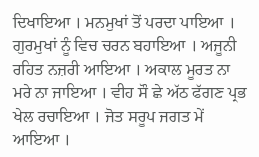ਦਿਖਾਇਆ । ਮਨਮੁਖਾਂ ਤੋਂ ਪਰਦਾ ਪਾਇਆ । ਗੁਰਮੁਖਾਂ ਨੂੰ ਵਿਚ ਚਰਨ ਬਹਾਇਆ । ਅਜੂਨੀ ਰਹਿਤ ਨਜ਼ਰੀ ਆਇਆ । ਅਕਾਲ ਮੂਰਤ ਨਾ ਮਰੇ ਨਾ ਜਾਇਆ । ਵੀਹ ਸੌ ਛੇ ਅੱਠ ਫੱਗਣ ਪ੍ਰਭ ਖੇਲ ਰਚਾਇਆ । ਜੋਤ ਸਰੂਪ ਜਗਤ ਮੇਂ ਆਇਆ ।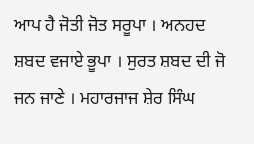ਆਪ ਹੈ ਜੋਤੀ ਜੋਤ ਸਰੂਪਾ । ਅਨਹਦ ਸ਼ਬਦ ਵਜਾਏ ਭੂਪਾ । ਸੁਰਤ ਸ਼ਬਦ ਦੀ ਜੋ ਜਨ ਜਾਣੇ । ਮਹਾਰਜਾਜ ਸ਼ੇਰ ਸਿੰਘ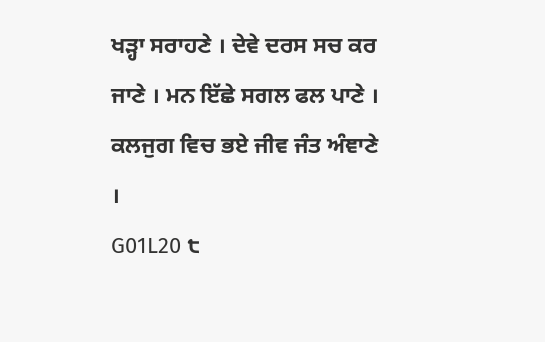ਖੜ੍ਹਾ ਸਰਾਹਣੇ । ਦੇਵੇ ਦਰਸ ਸਚ ਕਰ ਜਾਣੇ । ਮਨ ਇੱਛੇ ਸਗਲ ਫਲ ਪਾਣੇ । ਕਲਜੁਗ ਵਿਚ ਭਏ ਜੀਵ ਜੰਤ ਅੰਞਾਣੇ ।
G01L20 ੮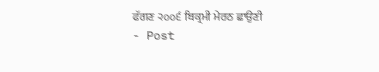ਫੱਗਣ ੨੦੦੬ ਬਿਕ੍ਰਮੀ ਮੇਰਠ ਛਾਉਣੀ
- Post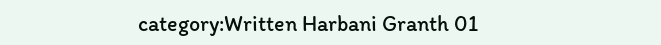category:Written Harbani Granth 01